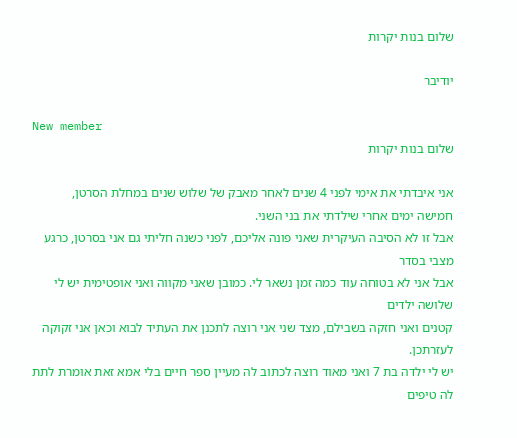שלום בנות יקרות

יודיבר

New member
שלום בנות יקרות

אני איבדתי את אימי לפני 4 שנים לאחר מאבק של שלוש שנים במחלת הסרטן,
חמישה ימים אחרי שילדתי את בני השני.
אבל זו לא הסיבה העיקרית שאני פונה אליכם, לפני כשנה חליתי גם אני בסרטן, כרגע מצבי בסדר
אבל אני לא בטוחה עוד כמה זמן נשאר לי. כמובן שאני מקווה ואני אופטימית יש לי שלושה ילדים
קטנים ואני חזקה בשבילם, מצד שני אני רוצה לתכנן את העתיד לבוא וכאן אני זקוקה לעזרתכן.
יש לי ילדה בת 7 ואני מאוד רוצה לכתוב לה מעיין ספר חיים בלי אמא זאת אומרת לתת לה טיפים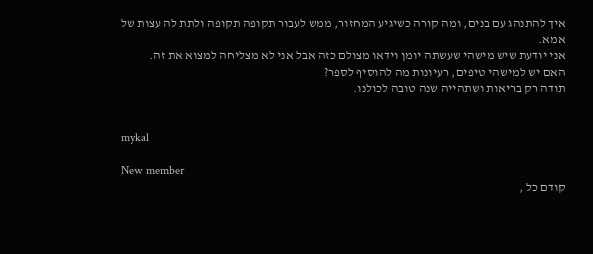איך להתנהג עם בנים, ומה קורה כשיגיע המחזור, ממש לעבור תקופה תקופה ולתת לה עצות של אמא.
אני יודעת שיש מישהי שעשתה יומן וידאו מצולם כזה אבל אני לא מצליחה למצוא את זה.
האם יש למישהי טיפים, רעיונות מה להוסיף לספר?
תודה רק בריאות ושתהייה שנה טובה לכולנו.


mykal

New member
קודם כל ,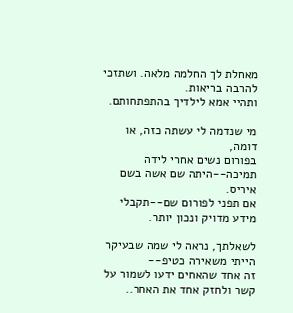מאחלת לך החלמה מלאה. ושתזכי להרבה בריאות.
ותהיי אמא לילדיך בהתפתחותם.

מי שנדמה לי עשתה כזה, או דומה,
בפורום נשים אחרי לידה תמיכה--היתה שם אשה בשם איריס.
אם תפני לפורום שם--תקבלי מידע מדויק ונכון יותר.

לשאלתך, נראה לי שמה שבעיקר הייתי משאירה כטיפ--
זה אחד שהאחים ידעו לשמור על קשר ולחזק אחד את האחר..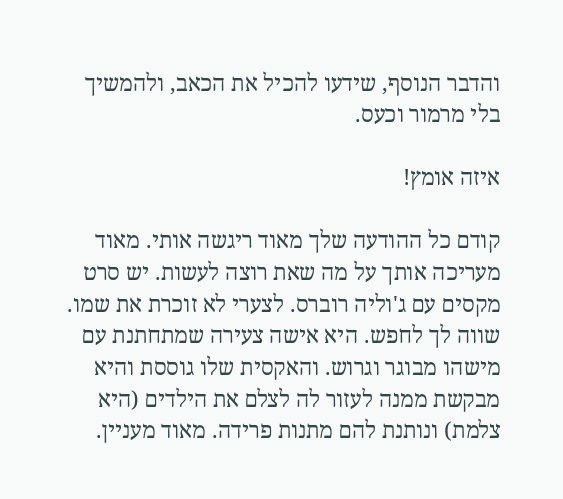והדבר הנוסף, שידעו להכיל את הכאב, ולהמשיך בלי מרמור וכעס.

איזה אומץ!

קודם כל ההודעה שלך מאוד ריגשה אותי. מאוד מעריכה אותך על מה שאת רוצה לעשות. יש סרט מקסים עם ג'וליה רוברס. לצערי לא זוכרת את שמו. שווה לך לחפש. היא אישה צעירה שמתחתנת עם מישהו מבוגר וגרוש. והאקסית שלו גוססת והיא מבקשת ממנה לעזור לה לצלם את הילדים (היא צלמת) ונותנת להם מתנות פרידה. מאוד מעניין.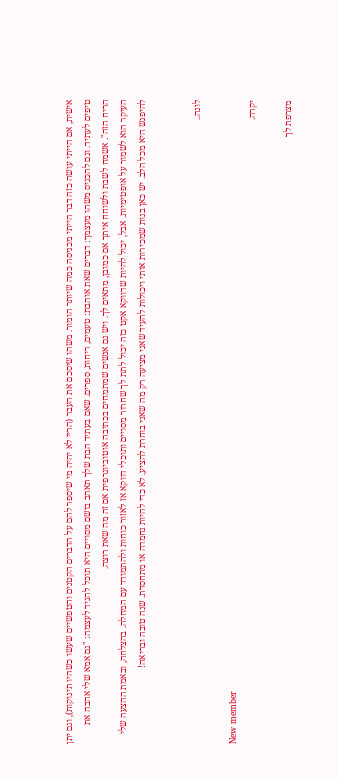אישית, אם הייתי עושה כזה דבר הייתי מכניסה כמה שיותר הומור. משהו שיסכם את העבר (הריי לא יהיה מי שיספר להם על הדברים הקטנים והטפשיים שעשו כשהיו תינוקות), וגם יתן טיפים לעתיד. וגם להכניס משהו מעצמך: דברים שאת אוהבת: טעמים, ריחות, ספרים. שאם בעתיד הבת שלך תאהב בושם מסויים היא תוכל להגיד לעצמה: "גם אמא שלי אהבה את הריח הזה". אשמח לשבת ולשוחח איתך אם כמובן, מתאים לך. ויש גם אנשים שמתמחים בכתיבה אוטוביוגרפית אם זה מה שאת רוצה.
העיקר הוא לשמור על אופטימיות. אבל, יכול להיות שדווקא אקט כזה יכול לתת לך שחרור מסויים ותוכלי דווקא אז לאזור כוחות ולהתמודד עם המחלה. בהצלחה, ובאמת ההצעה שלי להיפגש היא מכל הלב. יש כאן בנות שמכירות אותי ויכולות להעיד שאני מציעה רק מה שאני בוחרת להציע. לא כדי להיות נחמדה או מתחסדת. שנה טובה ובריאה!


לונה..

New member
יקרה.

מצרפת לך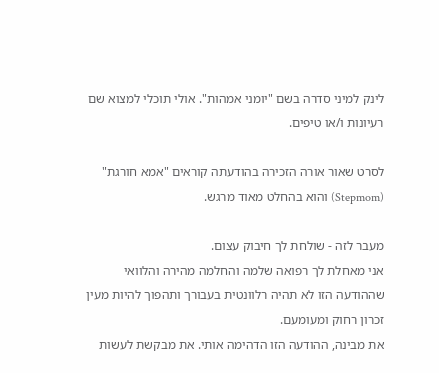לינק למיני סדרה בשם "יומני אמהות". אולי תוכלי למצוא שם רעיונות ו/או טיפים.

לסרט שאור אורה הזכירה בהודעתה קוראים "אמא חורגת" (Stepmom) והוא בהחלט מאוד מרגש.

מעבר לזה - שולחת לך חיבוק עצום.
אני מאחלת לך רפואה שלמה והחלמה מהירה והלוואי שההודעה הזו לא תהיה רלוונטית בעבורך ותהפוך להיות מעין זכרון רחוק ומעומעם.
את מבינה, ההודעה הזו הדהימה אותי. את מבקשת לעשות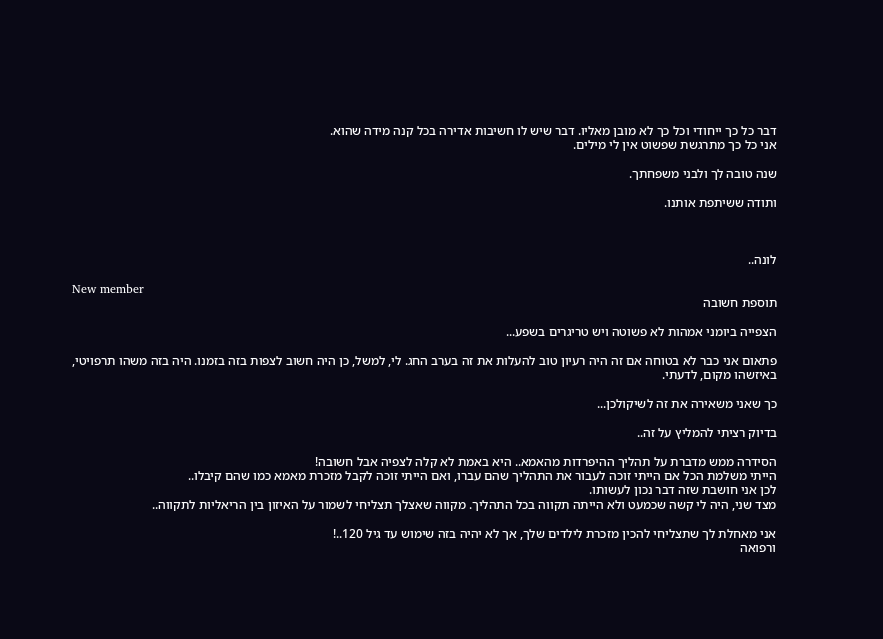דבר כל כך ייחודי וכל כך לא מובן מאליו. דבר שיש לו חשיבות אדירה בכל קנה מידה שהוא.
אני כל כך מתרגשת שפשוט אין לי מילים.

שנה טובה לך ולבני משפחתך.

ותודה ששיתפת אותנו.



לונה..

New member
תוספת חשובה

הצפייה ביומני אמהות לא פשוטה ויש טריגרים בשפע...

פתאום אני כבר לא בטוחה אם זה היה רעיון טוב להעלות את זה בערב החג. לי, למשל, כן היה חשוב לצפות בזה בזמנו. היה בזה משהו תרפויטי, באיזשהו מקום, לדעתי.

כך שאני משאירה את זה לשיקולכן...

בדיוק רציתי להמליץ על זה..

הסידרה ממש מדברת על תהליך ההיפרדות מהאמא.. היא באמת לא קלה לצפיה אבל חשובה!
הייתי משלמת הכל אם הייתי זוכה לעבור את התהליך שהם עברו, ואם הייתי זוכה לקבל מזכרת מאמא כמו שהם קיבלו..
לכן אני חושבת שזה דבר נכון לעשותו.
מצד שני, היה לי קשה שכמעט ולא הייתה תקווה בכל התהליך. מקווה שאצלך תצליחי לשמור על האיזון בין הריאליות לתקווה..

אני מאחלת לך שתצליחי להכין מזכרת לילדים שלך, אך לא יהיה בזה שימוש עד גיל 120..!
ורפואה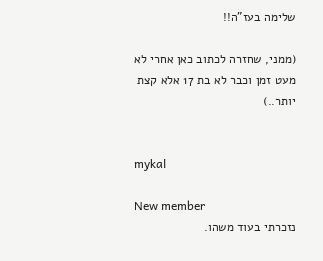שלימה בעז"ה!!

(ממני, שחזרה לכתוב כאן אחרי לא מעט זמן וכבר לא בת 17 אלא קצת יותר..)


mykal

New member
נזכרתי בעוד משהו.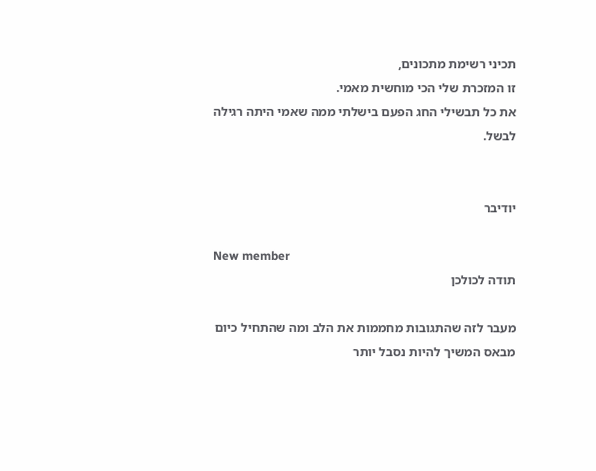תכיני רשימת מתכונים,
זו המזכרת שלי הכי מוחשית מאמי.
את כל תבשילי החג הפעם בישלתי ממה שאמי היתה רגילה לבשל.


יודיבר

New member
תודה לכולכן

מעבר לזה שהתגובות מחממות את הלב ומה שהתחיל כיום מבאס המשיך להיות נסבל יותר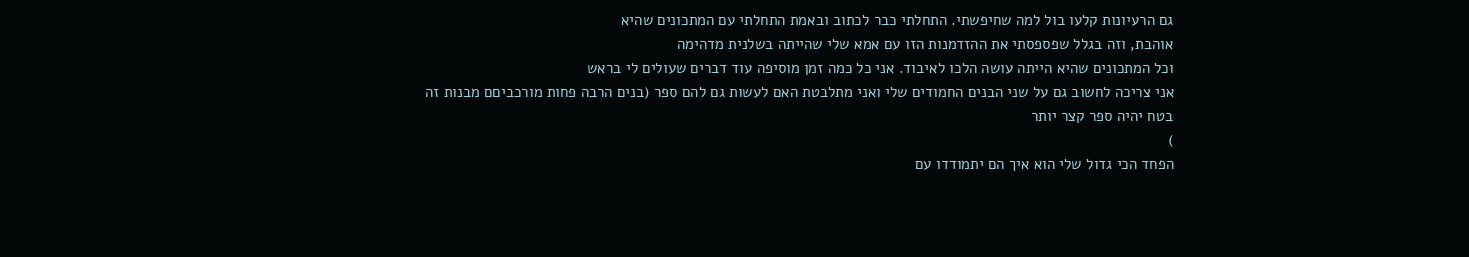גם הרעיונות קלעו בול למה שחיפשתי. התחלתי כבר לכתוב ובאמת התחלתי עם המתכונים שהיא
אוהבת, וזה בגלל שפספסתי את ההזדמנות הזו עם אמא שלי שהייתה בשלנית מדהימה
וכל המתכונים שהיא הייתה עושה הלכו לאיבוד. אני כל כמה זמן מוסיפה עוד דברים שעולים לי בראש
אני צריכה לחשוב גם על שני הבנים החמודים שלי ואני מתלבטת האם לעשות גם להם ספר (בנים הרבה פחות מורכביםם מבנות זה בטח יהיה ספר קצר יותר
)
הפחד הכי גדול שלי הוא איך הם יתמודדו עם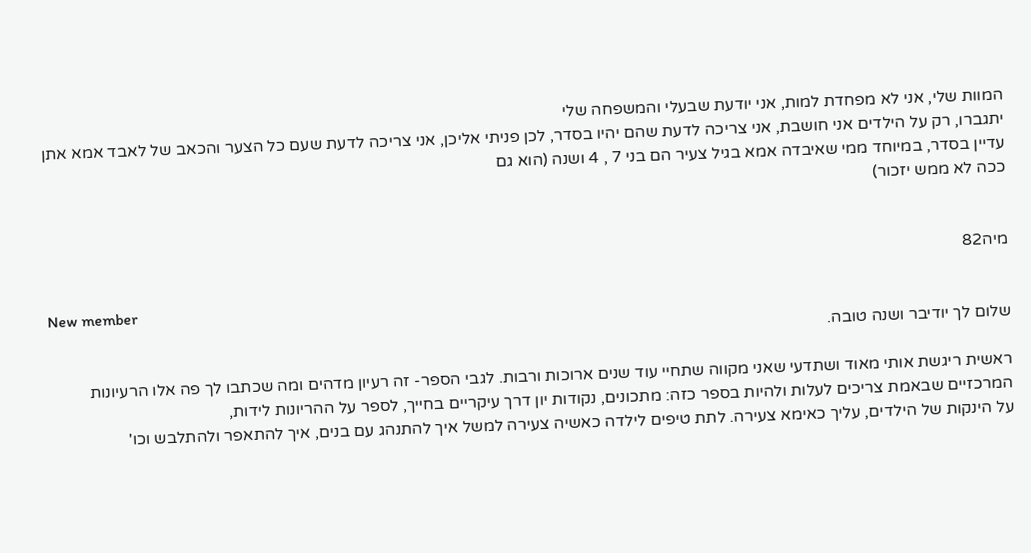המוות שלי, אני לא מפחדת למות, אני יודעת שבעלי והמשפחה שלי
יתגברו, רק על הילדים אני חושבת, אני צריכה לדעת שהם יהיו בסדר, לכן פניתי אליכן, אני צריכה לדעת שעם כל הצער והכאב של לאבד אמא אתן עדיין בסדר, במיוחד ממי שאיבדה אמא בגיל צעיר הם בני 7 , 4 ושנה (הוא גם
ככה לא ממש יזכור)


מיה82

New member
שלום לך יודיבר ושנה טובה.

ראשית ריגשת אותי מאוד ושתדעי שאני מקווה שתחיי עוד שנים ארוכות ורבות. לגבי הספר- זה רעיון מדהים ומה שכתבו לך פה אלו הרעיונות המרכזיים שבאמת צריכים לעלות ולהיות בספר כזה: מתכונים, נקודות יון דרך עיקריים בחייך, לספר על ההריונות לידות,
על הינקות של הילדים, עליך כאימא צעירה. לתת טיפים לילדה כאשיה צעירה למשל איך להתנהג עם בנים, איך להתאפר ולהתלבש וכו'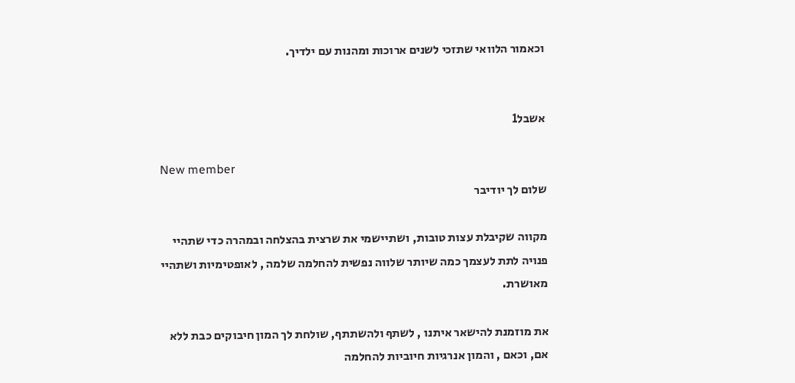וכאמור הלוואי שתזכי לשנים ארוכות ומהנות עם ילדיך.


אשבל1

New member
שלום לך יודיבר

מקווה שקיבלת עצות טובות, ושתיישמי את שרצית בהצלחה ובמהרה כדי שתהיי פנויה לתת לעצמך כמה שיותר שלווה נפשית להחלמה שלמה , לאופטימיות ושתהיי מאושרת.

את מוזמנת להישאר איתנו , לשתף ולהשתתף, שולחת לך המון חיבוקים כבת ללא אם, וכאם , והמון אנרגיות חיוביות להחלמה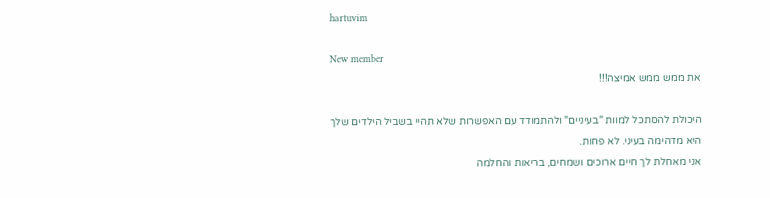hartuvim

New member
את ממש ממש אמיצה!!!

היכולת להסתכל למוות "בעיניים" ולהתמודד עם האפשרות שלא תהיי בשביל הילדים שלך
היא מדהימה בעיני. לא פחות.
אני מאחלת לך חיים ארוכים ושמחים, בריאות והחלמה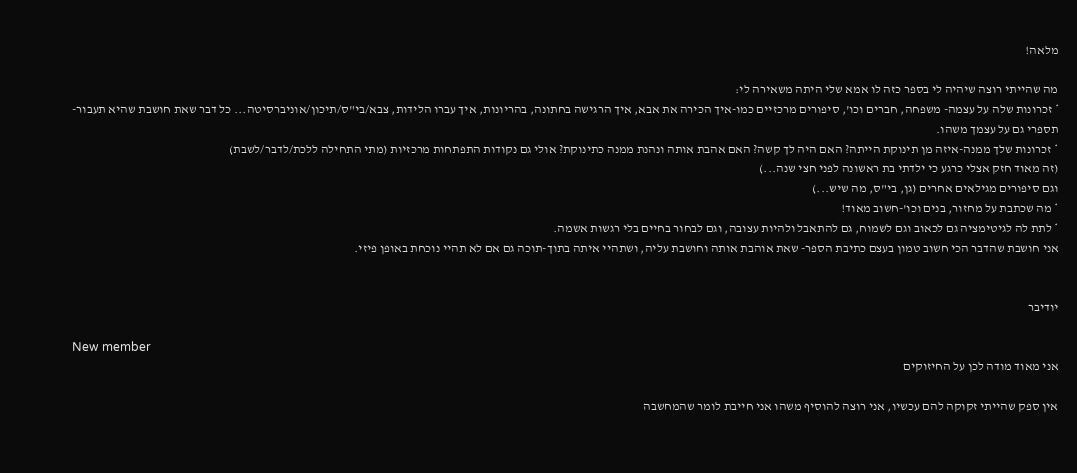מלאה!

מה שהייתי רוצה שיהיה לי בספר כזה לו אמא שלי היתה משאירה לי:
* זכרונות שלה על עצמה- משפחה, חברים וכו', סיפורים מרכזיים כמו-איך הכירה את אבא, איך הרגישה בחתונה, בהריונות, איך עברו הלידות, צבא/בי"ס/תיכון/אוניברסיטה... כל דבר שאת חושבת שהיא תעבור- תספרי גם על עצמך משהו.
* זכרונות שלך ממנה-איזה מן תינוקת הייתה? האם היה לך קשה? האם אהבת אותה ונהנת ממנה כתינוקת? אולי גם נקודות התפתחות מרכזיות (מתי התחילה ללכת/לדבר/לשבת)
(זה מאוד חזק אצלי כרגע כי ילדתי בת ראשונה לפני חצי שנה...)
וגם סיפורים מגילאים אחרים (גן, בי"ס, מה שיש...)
* מה שכתבת על מחזור, בנים וכו'-חשוב מאוד!
* לתת לה לגיטימציה גם לכאוב וגם לשמוח, גם להתאבל ולהיות עצובה, וגם לבחור בחיים בלי רגשות אשמה.
אני חושבת שהדבר הכי חשוב טמון בעצם כתיבת הספר- שאת אוהבת אותה וחושבת עליה, ושתהיי איתה בתוך-תוכה גם אם לא תהיי נוכחת באופן פיזי.


יודיבר

New member
אני מאוד מודה לכן על החיזוקים

אין ספק שהייתי זקוקה להם עכשיו, אני רוצה להוסיף משהו אני חייבת לומר שהמחשבה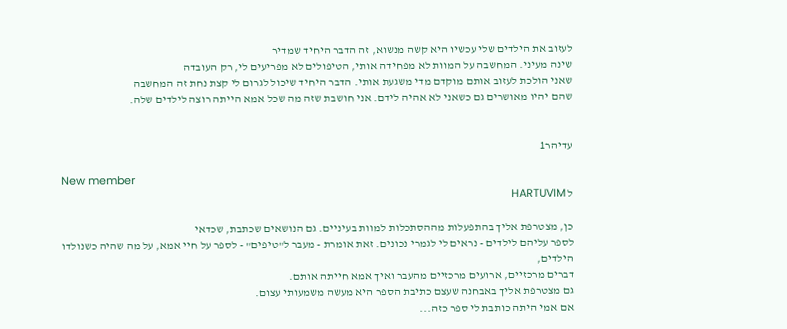לעזוב את הילדים שלי עכשיו היא קשה מנשוא, זה הדבר היחיד שמדיר
שינה מעיני. המחשבה על המוות לא מפחידה אותי, הטיפולים לא מפריעים לי, רק העובדה
שאני הולכת לעזוב אותם מוקדם מדי משגעת אותי. הדבר היחיד שיכול לגרום לי קצת נחת זה המחשבה
שהם יהיו מאושרים גם כשאני לא אהיה לידם. אני חושבת שזה מה שכל אמא הייתה רוצה לילדים שלה.


עדיהר1

New member
ל HARTUVIM

כן, מצטרפת אליך בהתפעלות מההסתכלות למוות בעיניים. גם הנושאים שכתבת, שכדאי
לספר עליהם לילדים - נראים לי לגמרי נכונים. זאת אומרת - מעבר ל"טיפים" - לספר על חיי אמא, על מה שהיה כשנולדו הילדים,
דברים מרכזיים, ארועים מרכזיים מהעבר ואיך אמא חייתה אותם.
גם מצטרפת אליך באבחנה שעצם כתיבת הספר היא מעשה משמעותי עצום.
אם אמי היתה כותבת לי ספר כזה...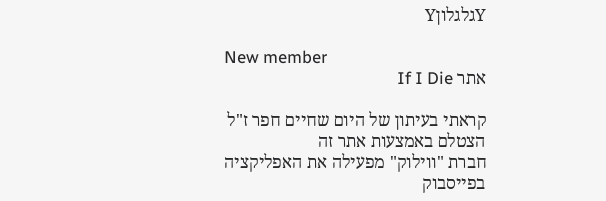YגלגלוןY

New member
אתר If I Die

קראתי בעיתון של היום שחיים חפר ז"ל הצטלם באמצעות אתר זה
חברת "ווילוק" מפעילה את האפליקציה בפייסבוק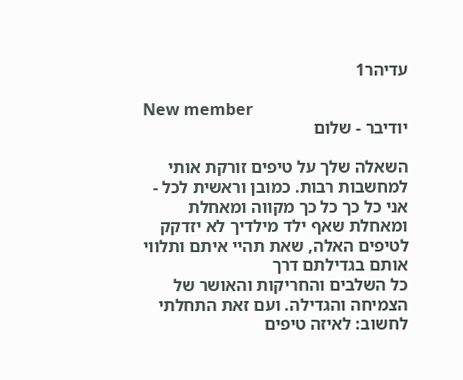עדיהר1

New member
יודיבר - שלום

השאלה שלך על טיפים זורקת אותי למחשבות רבות. כמובן וראשית לכל - אני כל כך כל כך מקווה ומאחלת
ומאחלת שאף ילד מילדיך לא יזדקק לטיפים האלה, שאת תהיי איתם ותלווי אותם בגדילתם דרך
כל השלבים והחריקות והאושר של הצמיחה והגדילה. ועם זאת התחלתי לחשוב: לאיזה טיפים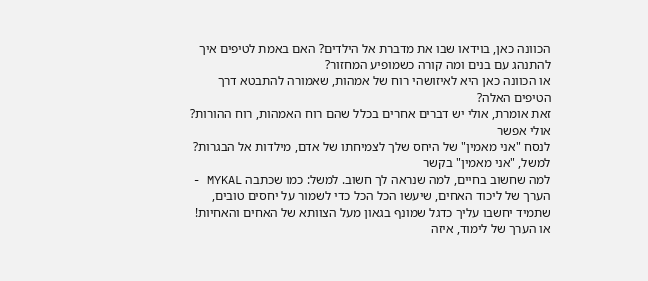הכוונה כאן, בוידאו שבו את מדברת אל הילדים? האם באמת לטיפים איך להתנהג עם בנים ומה קורה כשמופיע המחזור?
או הכוונה כאן היא לאיזושהי רוח של אמהות, שאמורה להתבטא דרך הטיפים האלה?
זאת אומרת, אולי יש דברים אחרים בכלל שהם רוח האמהות, רוח ההורות? אולי אפשר
לנסח "אני מאמין" של היחס שלך לצמיחתו של אדם, מילדות אל הבגרות? למשל, "אני מאמין" בקשר
למה שחשוב בחיים, למה שנראה לך חשוב. למשל: כמו שכתבה MYKAL - הערך של ליכוד האחים, שיעשו הכל הכל כדי לשמור על יחסים טובים, שתמיד יחשבו עליך כדגל שמונף בגאון מעל הצוותא של האחים והאחיות! או הערך של לימוד, איזה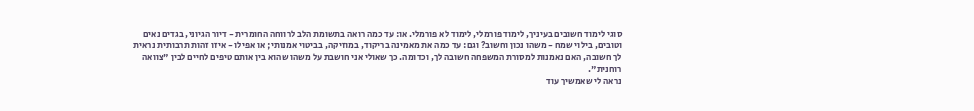סוגי לימוד חשובים בעיניך, לימוד פורמלי, לימוד לא פורמלי. או: עד כמה רואה בתשומת הלב לרווחה החומרית - דיור הגיוני, בגדים נאים וטובים, בילוי שמח - משהו נכון וחשוב? וגם: עד כמה את מאמינה בריקוד, במוזיקה, בביטוי אמנותי; או אפילו - איזו זהות תרבותית נראית לך חשובה, האם נאמנות למסורת המשפחה חשובה לך, וכדומה. כך שאולי אני חושבת על משהו שהוא בין אותם טיפים לחיים לבין "צוואה רוחנית".
נראה לי שאמשיך עוד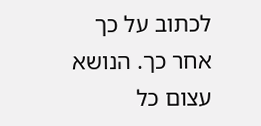לכתוב על כך אחר כך. הנושא עצום כל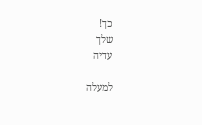כך!
שלך
עדיה

למעלה